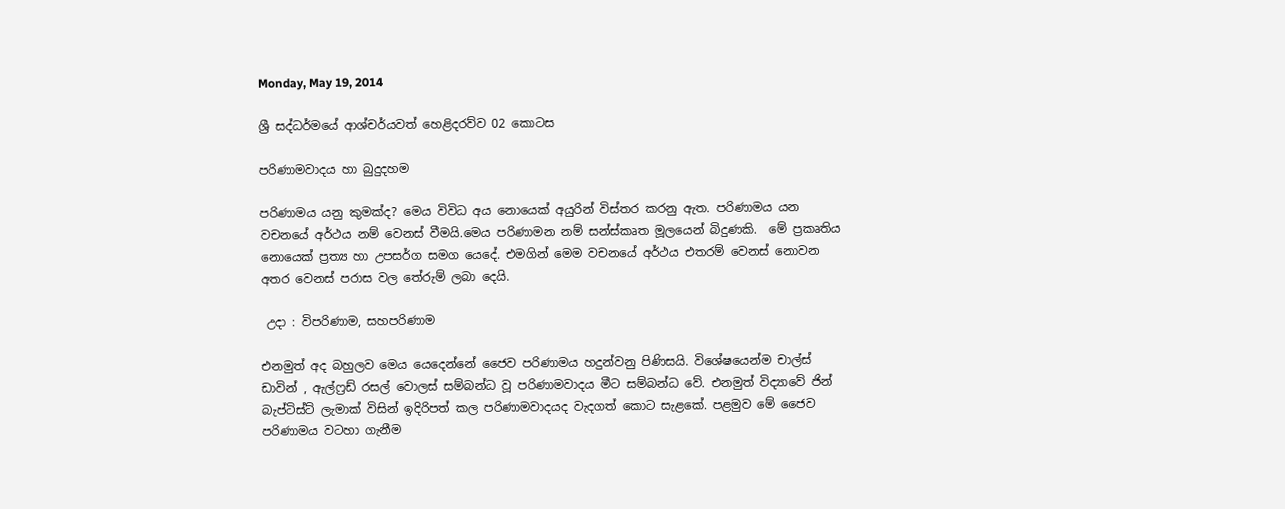Monday, May 19, 2014

ශ්‍රී සද්ධර්මයේ ආශ්චර්යවත් හෙළිදරව්ව 02 කොටස

පරිණාමවාදය හා බුදුදහම

පරිණාමය යනු කුමක්ද? මෙය විවිධ අය නොයෙක් අයුරින් විස්තර කරනු ඇත. පරිණාමය යන වචනයේ අර්ථය නම් වෙනස් වීමයි.මෙය පරිණාමන නම් සන්ස්කෘත මූලයෙන් බිදුණකි.  මේ ප්‍රකෘතිය නොයෙක් ප්‍රත්‍ය හා උපසර්ග සමග යෙදේ. එමගින් මෙම වචනයේ අර්ථය එතරම් වෙනස් නොවන අතර වෙනස් පරාස වල තේරුම් ලබා දෙයි.

 උදා : විපරිණාම, සහපරිණාම

එනමුත් අද බහුලව මෙය යෙදෙන්නේ ජෛව පරිණාමය හදුන්වනු පිණිසයි. විශේෂයෙන්ම චාල්ස් ඩාවින් , ඇල්ෆ්‍රඩ් රසල් වොලස් සම්බන්ධ වූ පරිණාමවාදය මීට සම්බන්ධ වේ. එනමුත් විද්‍යාවේ ජින් බැප්ටිස්ට් ලැමාක් විසින් ඉදිරිපත් කල පරිණාමවාදයද වැදගත් කොට සැළකේ. පළමුව මේ ජෛව පරිණාමය වටහා ගැනීම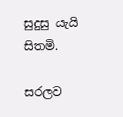සුදුසු යැයි සිතමි.

සරලව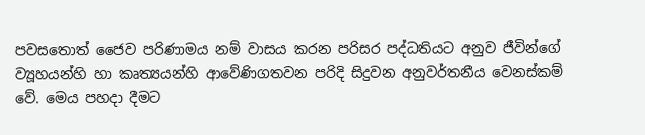පවසතොත් ජෛව පරිණාමය නම් වාසය කරන පරිසර පද්ධතියට අනුව ජීවින්ගේ ව්‍යූහයන්හි හා කෘත්‍යයන්හි ආවේණිගතවන පරිදි සිදුවන අනුවර්තනීය වෙනස්කම් වේ. මෙය පහදා දීමට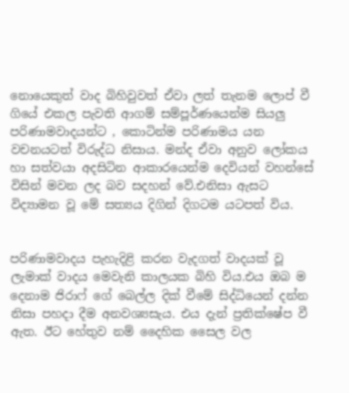නොයෙකුත් වාද බිහිවුවත් ඒවා ලත් තැනම ලොප් වී ගියේ එකල පැවති ආගම් සම්පූර්ණයෙන්ම සියලු පරිණාමවාදයන්ට , කොටින්ම පරිණාමය යන වචනයටත් විරුද්ධ නිසාය. මන්ද ඒවා අනුව ලෝකය හා සත්වයා අදසිටින ආකාරයෙන්ම දෙවියන් වහන්සේ විසින් මවන ලද බව සදහන් වේ.එනිසා ඇසට විද්‍යාමන වූ මේ සත්‍යය දිගින් දිගටම යටපත් විය.


පරිණාමවාදය පැහැදිළි කරන වැදගත් වාදයක් වූ ලැමාක් වාදය මෙවැනි කාලයක බිහි විය.එය ඔබ ම දෙනාම ජිරාෆ් ගේ බෙල්ල දික් වීමේ සිද්ධියෙන් දන්න නිසා පහදා දීම අනවශ්‍යසැය. එය දැන් ප්‍රතික්ෂේප වී ඇත. ඊට හේතුව නම් දෛහික සෛල වල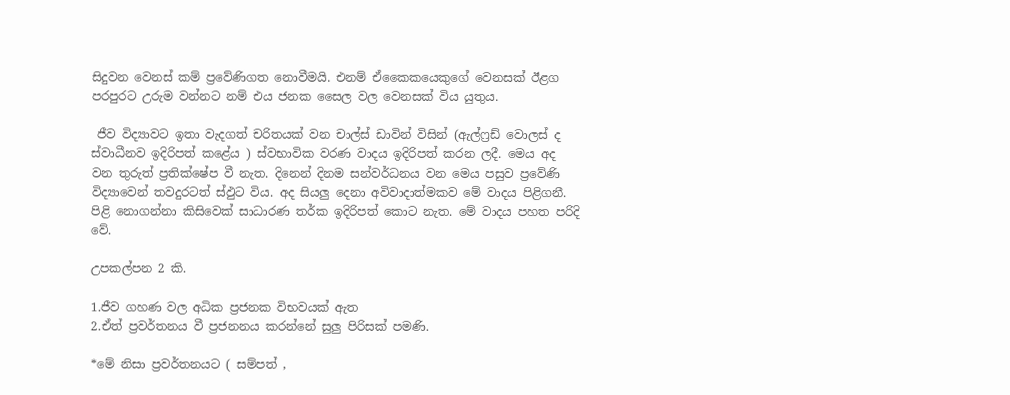සිදුවන වෙනස් කම් ප්‍රවේණිගත නොවීමයි. එනම් ඒකෛකයෙකුගේ වෙනසක් ඊළග පරපුරට උරුම වන්නට නම් එය ජනක සෛල වල වෙනසක් විය යුතුය.

 ජීව විද්‍යාවට ඉතා වැදගත් චරිතයක් වන චාල්ස් ඩාවින් විසින් (ඇල්ෆ්‍රඩ් වොලස් ද ස්වාධීනව ඉදිරිපත් කළේය ) ස්වභාවික වරණ වාදය ඉදිරිපත් කරන ලදී. මෙය අද වන තුරුත් ප්‍රතික්ෂේප වී නැත. දිනෙන් දිනම සන්වර්ධනය වන මෙය පසුව ප්‍රවේණි විද්‍යාවෙන් තවදුරටත් ස්ඵුට විය. අද සියලු දෙනා අවිවාදාත්මකව මේ වාදය පිළිගනී. පිළි නොගන්නා කිසිවෙක් සාධාරණ තර්ක ඉදිරිපත් කොට නැත. මේ වාදය පහත පරිදි වේ.

උපකල්පන 2 කි.

1.ජීව ගහණ වල අධික ප්‍රජනක විභවයක් ඇත
2.ඒත් ප්‍රවර්තනය වී ප්‍රජනනය කරන්නේ සුලු පිරිසක් පමණි.

*මේ නිසා ප්‍රවර්තනයට ( සම්පත් ,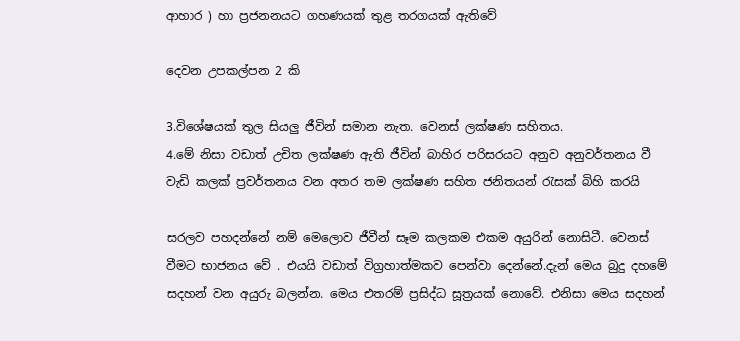ආහාර ) හා ප්‍රජනනයට ගහණයක් තුළ තරගයක් ඇතිවේ

දෙවන උපකල්පන 2 කි

3.විශේෂයක් තුල සියලු ජීවින් සමාන නැත. වෙනස් ලක්ෂණ සහිතය.
4.මේ නිසා වඩාත් උචිත ලක්ෂණ ඇති ජීවින් බාහිර පරිසරයට අනුව අනුවර්තනය වී වැඩි කලක් ප්‍රවර්තනය වන අතර තම ලක්ෂණ සහිත ජනිතයන් රැසක් බිහි කරයි

සරලව පහදන්නේ නම් මෙලොව ජීවීන් සෑම කලකම එකම අයුරින් නොසිටී. වෙනස් වීමට භාජනය වේ . එයයි වඩාත් විග්‍රහාත්මකව පෙන්වා දෙන්නේ.දැන් මෙය බුදු දහමේ සදහන් වන අයුරු බලන්න. මෙය එතරම් ප්‍රසිද්ධ සූත්‍රයක් නොවේ. එනිසා මෙය සදහන්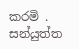කරමි . සන්යුත්ත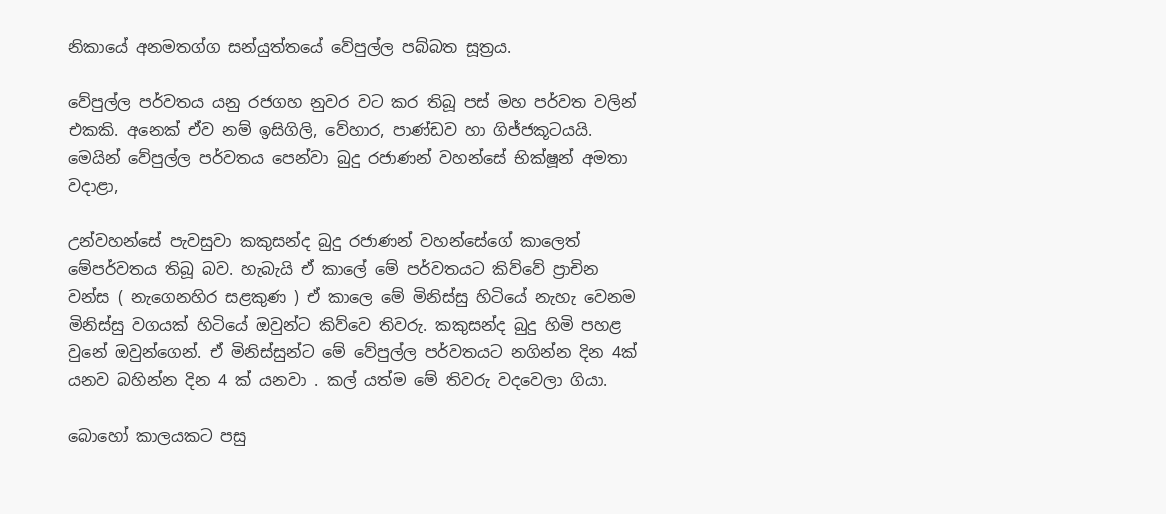නිකායේ අනමතග්ග සන්යුත්තයේ වේපුල්ල පබ්බත සූත්‍රය.

වේපුල්ල පර්වතය යනු රජගහ නුවර වට කර තිබූ පස් මහ පර්වත වලින් එකකි. අනෙක් ඒව නම් ඉසිගිලි, වේහාර, පාණ්ඩව හා ගිජ්ජකූටයයි.
මෙයින් වේපුල්ල පර්වතය පෙන්වා බුදු රජාණන් වහන්සේ භික්ෂූන් අමතා වදාළා,

උන්වහන්සේ පැවසුවා කකුසන්ද බුදු රජාණන් වහන්සේගේ කාලෙත් මේපර්වතය තිබූ බව. හැබැයි ඒ කාලේ මේ පර්වතයට කිව්වේ ප්‍රාචින වන්ස ( නැගෙනහිර සළකුණ ) ඒ කාලෙ මේ මිනිස්සු හිටියේ නැහැ වෙනම මිනිස්සු වගයක් හිටියේ ඔවුන්ට කිව්වෙ තිවරු. කකුසන්ද බුදු හිමි පහළ වුනේ ඔවුන්ගෙන්. ඒ මිනිස්සුන්ට මේ වේපුල්ල පර්වතයට නගින්න දින 4ක් යනව බහින්න දින 4 ක් යනවා . කල් යත්ම මේ තිවරු වදවෙලා ගියා.

බොහෝ කාලයකට පසු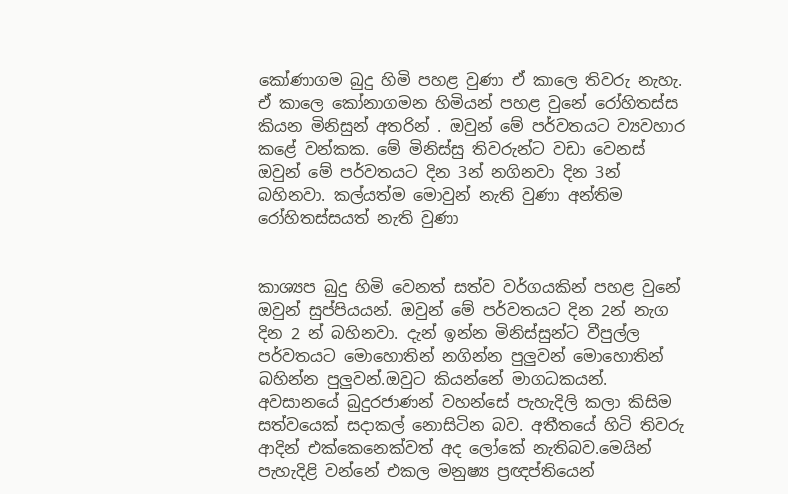කෝණාගම බුදු හිමි පහළ වුණා ඒ කාලෙ තිවරු නැහැ. ඒ කාලෙ කෝනාගමන හිමියන් පහළ වුනේ රෝහිතස්ස කියන මිනිසුන් අතරින් . ඔවුන් මේ පර්වතයට ව්‍යවහාර කළේ වන්කක. මේ මිනිස්සු තිවරුන්ට වඩා වෙනස් ඔවුන් මේ පර්වතයට දින 3න් නගිනවා දින 3න් බහිනවා. කල්යත්ම මොවුන් නැති වුණා අන්තිම රෝහිතස්සයත් නැති වුණා


කාශ්‍යප බුදු හිමි වෙනත් සත්ව වර්ගයකින් පහළ වුනේ ඔවුන් සුප්පියයන්. ඔවුන් මේ පර්වතයට දින 2න් නැග දින 2 න් බහිනවා. දැන් ඉන්න මිනිස්සුන්ට වීපුල්ල පර්වතයට මොහොතින් නගින්න පුලුවන් මොහොතින් බහින්න පුලුවන්.ඔවුට කියන්නේ මාගධකයන්. අවසානයේ බුදුරජාණන් වහන්සේ පැහැදිලි කලා කිසිම සත්වයෙක් සදාකල් නොසිටින බව. අතීතයේ හිටි තිවරු ආදින් එක්කෙනෙක්වත් අද ලෝකේ නැතිබව.මෙයින් පැහැදිළි වන්නේ එකල මනුෂ්‍ය ප්‍රඥප්තියෙන්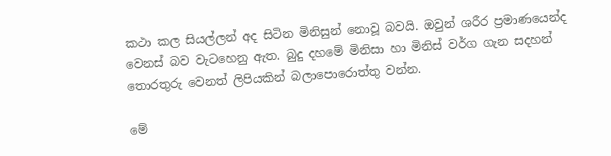කථා කල සියල්ලන් අද සිටින මිනිසුන් නොවූ බවයි. ඔවුන් ශරීර ප්‍රමාණයෙන්ද වෙනස් බව වැටහෙනු ඇත. බුදු දහමේ මිනිසා හා මිනිස් වර්ග ගැන සදහන් තොරතුරු වෙනත් ලිපියකින් බලාපොරොත්තු වන්න.

මේ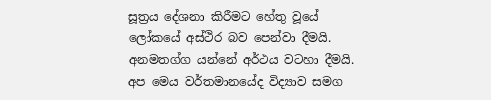සූත්‍රය දේශනා කිරීමට හේතු වූයේ ලෝකයේ අස්ථිර බව පෙන්වා දීමයි. අනමතග්ග යන්නේ අර්ථය වටහා දීමයි. අප මෙය වර්තමානයේද විද්‍යාව සමග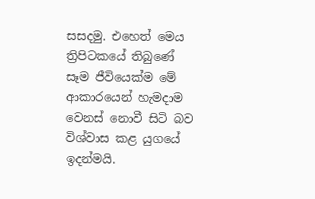සසදමු. එහෙත් මෙය ත්‍රිපිටකයේ තිබුණේ සෑම ජීවියෙක්ම මේ ආකාරයෙන් හැමදාම වෙනස් නොවී සිටි බව විශ්වාස කළ යුගයේ ඉදන්මයි.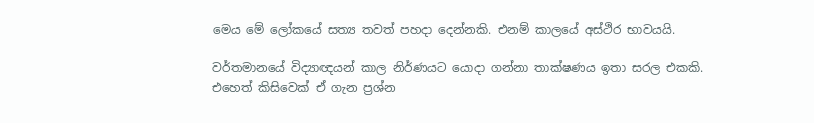මෙය මේ ලෝකයේ සත්‍ය තවත් පහදා දෙන්නකි. එනම් කාලයේ අස්ථිර භාවයයි.

වර්තමානයේ විද්‍යාඥයන් කාල නිර්ණයට යොදා ගන්නා තාක්ෂණය ඉතා සරල එකකි. එහෙත් කිසිවෙක් ඒ ගැන ප්‍රශ්න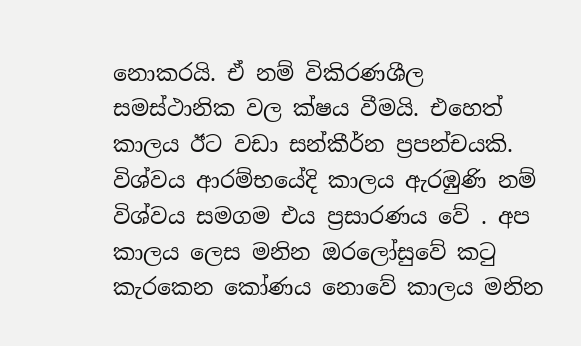නොකරයි. ඒ නම් විකිරණශීල සමස්ථානික වල ක්ෂය වීමයි. එහෙත් කාලය ඊට වඩා සන්කීර්න ප්‍රපන්චයකි. විශ්වය ආරම්භයේදි කාලය ඇරඹුණි නම් විශ්වය සමගම එය ප්‍රසාරණය වේ . අප කාලය ලෙස මනින ඔරලෝසුවේ කටු කැරකෙන කෝණය නොවේ කාලය මනින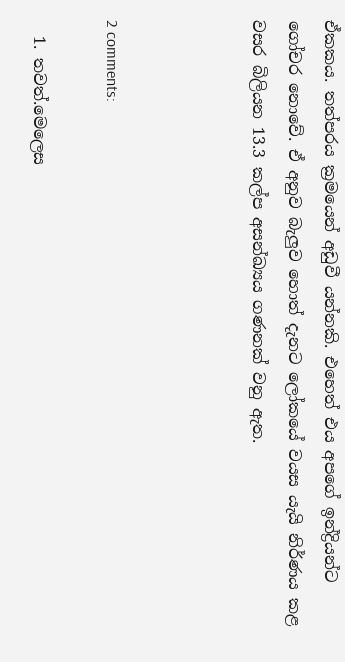ඒකකය. තත්පරය ක්‍රමයෙන් අඩුවී යන්නකි. එහෙත් එය අපගේ ඉන්ද්‍රියන්ට ගෝචර නොවේ. ඒ අනුව බැලුව හොත් දැනට ලෝකයේ වයස යැයි නිර්ණය කළ වසර බිලියන 13.3 කල්ප අසන්ඛ්‍යය ගණනක් වනු ඇත.



2 comments:

  1. තවත්.මෙලෙස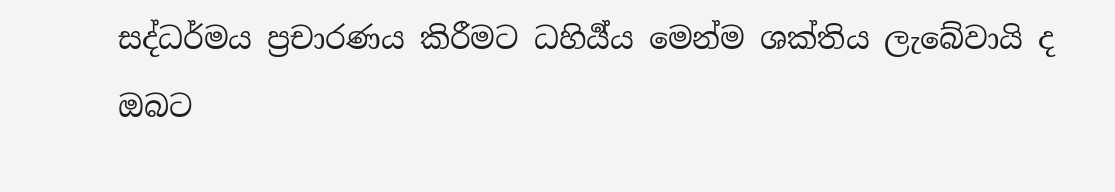සද්ධර්මය ප්‍රචාරණය කිරීමට ධහිර්‍ය්ය මෙන්ම ශක්තිය ලැබේවායි ද ඔබට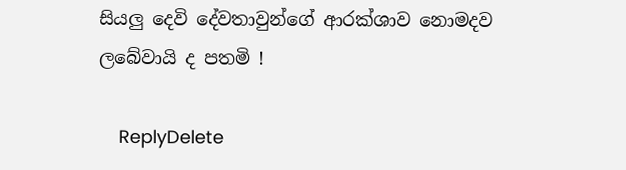සියලු දෙවි දේවතාවුන්ගේ ආරක්ශාව නොමදව ලබේවායි ද පතමි !

    ReplyDelete